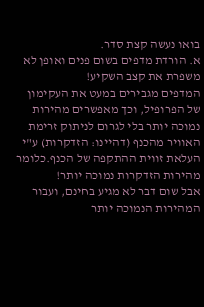בואו נעשה קצת סדר.
א. הורדת מדפים בשום פנים ואופן לא משפרת את קצב השקיע!
המדפים מגבירים במעט את העקימון של הפרופיל, וכך מאפשרים מהירות נמוכה יותר בלי לגרום לניתוק זרימת האוויר מהכנף (דהיינו: הזדקרות) ע"י העלאת זווית ההתקפה של הכנף.כלומר מהירות הזדקרות נמוכה יותר!
אבל שום דבר לא מגיע בחינם, ועבור המהירות הנמוכה יותר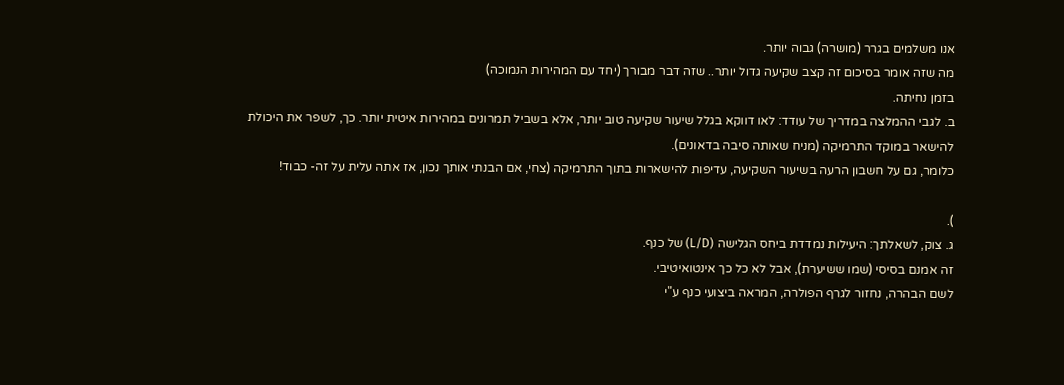אנו משלמים בגרר (מושרה) גבוה יותר.
מה שזה אומר בסיכום זה קצב שקיעה גדול יותר.. שזה דבר מבורך (יחד עם המהירות הנמוכה)
בזמן נחיתה.
ב. לגבי ההמלצה במדריך של עודד: לאו דווקא בגלל שיעור שקיעה טוב יותר, אלא בשביל תמרונים במהירות איטית יותר. כך, לשפר את היכולת להישאר במוקד התרמיקה (מניח שאותה סיבה בדאונים).
כלומר, גם על חשבון הרעה בשיעור השקיעה, עדיפות להישארות בתוך התרמיקה (צחי, אם הבנתי אותך נכון, אז אתה עלית על זה- כבוד!

).
ג. צוק, לשאלתך: היעילות נמדדת ביחס הגלישה (L/D) של כנף.
זה אמנם בסיסי (שמו ששיערת), אבל לא כל כך אינטואיטיבי.
לשם הבהרה, נחזור לגרף הפולרה, המראה ביצועי כנף ע"י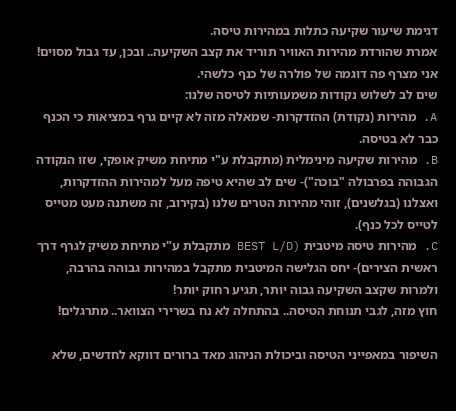דגימת שיעור שקיעה כתלות במהירות טיסה.
אמרת שהורדת מהירות האוויר תוריד את קצב השקיעה.. ובכן, עד גבול מסוים!
אני מצרף פה דוגמה של פולרה של כנף כלשהי.
שים לב לשלוש נקודות משמעותיות לטיסה שלנו:
A. מהירות (נקודת) ההזדקרות- שמאלה מזה לא קיים גרף במציאות כי הכנף כבר לא בטיסה.
B. מהירות שקיעה מינימלית (מתקבלת ע"י מתיחת משיק אופקי, שזו הנקודה הגבוהה בפרבולה "בוכה")- שים לב שהיא טיפה מעל למהירות ההזדקרות, ואצלנו (בגלשנים), זוהי מהירות הטרים שלנו (בקירוב, זה משתנה מעט מטייס לטייס לכל כנף).
C. מהירות טיסה מיטבית (BEST L/D מתקבלת ע"י מתיחת משיק לגרף דרך ראשית הצירים)- יחס הגלישה המיטבית מתקבל במהירות גבוהה בהרבה, ולמרות שקצב השקיעה גבוה יותר, תגיע רחוק יותר!
חוץ מזה, לגבי תנוחת הטיסה.. בהתחלה לא נח בשרירי הצוואר.. מתרגלים!

השיפור במאפייני הטיסה וביכולת הניהוג מאד ברורים דווקא לחדשים, שלא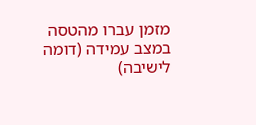מזמן עברו מהטסה במצב עמידה (דומה לישיבה)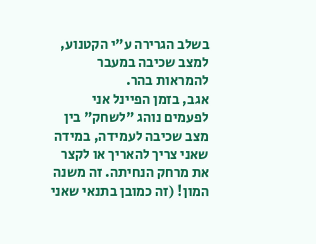בשלב הגרירה ע"י הקטנוע, למצב שכיבה במעבר להמראות בהר.
אגב, בזמן הפיינל אני לפעמים נוהג "לשחק" בין מצב שכיבה לעמידה, במידה שאני צריך להאריך או לקצר את מרחק הנחיתה. זה משנה המון! (זה כמובן בתנאי שאני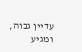עדיין גבוה, ומגיע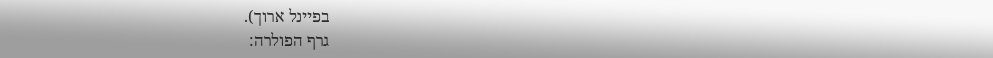בפיינל ארוך).
גרף הפולרה: